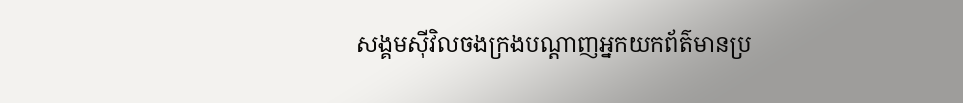សង្គមស៊ីវិលចងក្រងបណ្តាញអ្នកយកព័ត៌មានប្រ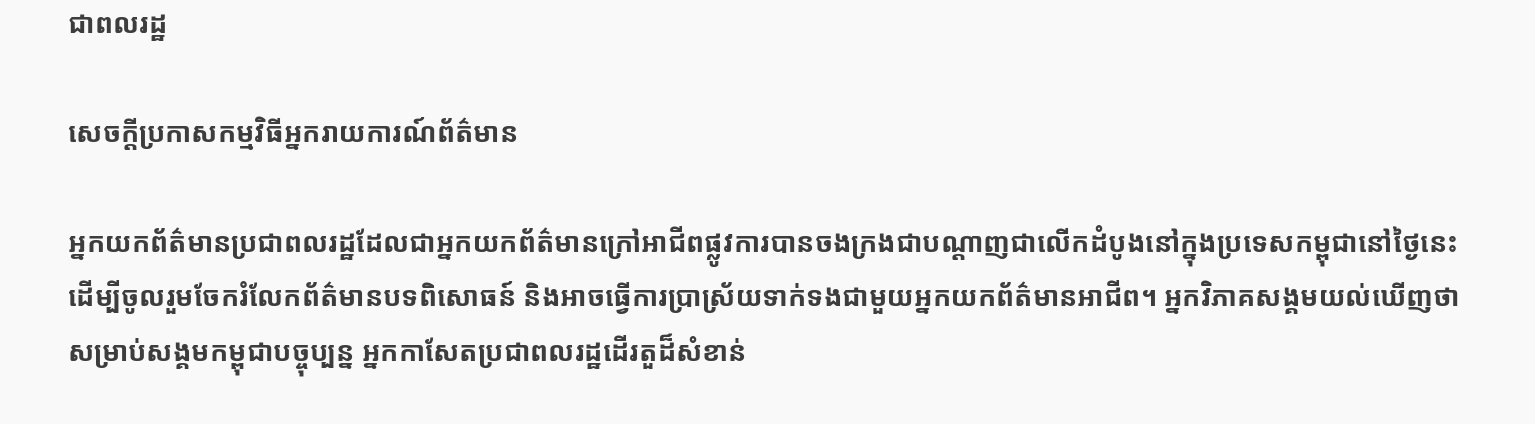ជាពលរដ្ឋ

សេចក្តីប្រកាសកម្មវិធីអ្នករាយការណ៍ព័ត៌មាន

អ្នកយកព័ត៌មានប្រជាពលរដ្ឋដែលជាអ្នកយកព័ត៌មានក្រៅអាជីពផ្លូវការបានចងក្រងជាបណ្តាញជាលើកដំបូងនៅក្នុងប្រទេសកម្ពុជានៅថ្ងៃនេះដើម្បីចូលរួមចែករំលែកព័ត៌មានបទពិសោធន៍ និងអាចធ្វើការប្រាស្រ័យទាក់ទងជាមួយអ្នកយកព័ត៌មានអាជីព។ អ្នកវិភាគសង្គមយល់ឃើញថា សម្រាប់សង្គមកម្ពុជាបច្ចុប្បន្ន អ្នកកាសែតប្រជាពលរដ្ឋដើរតួដ៏សំខាន់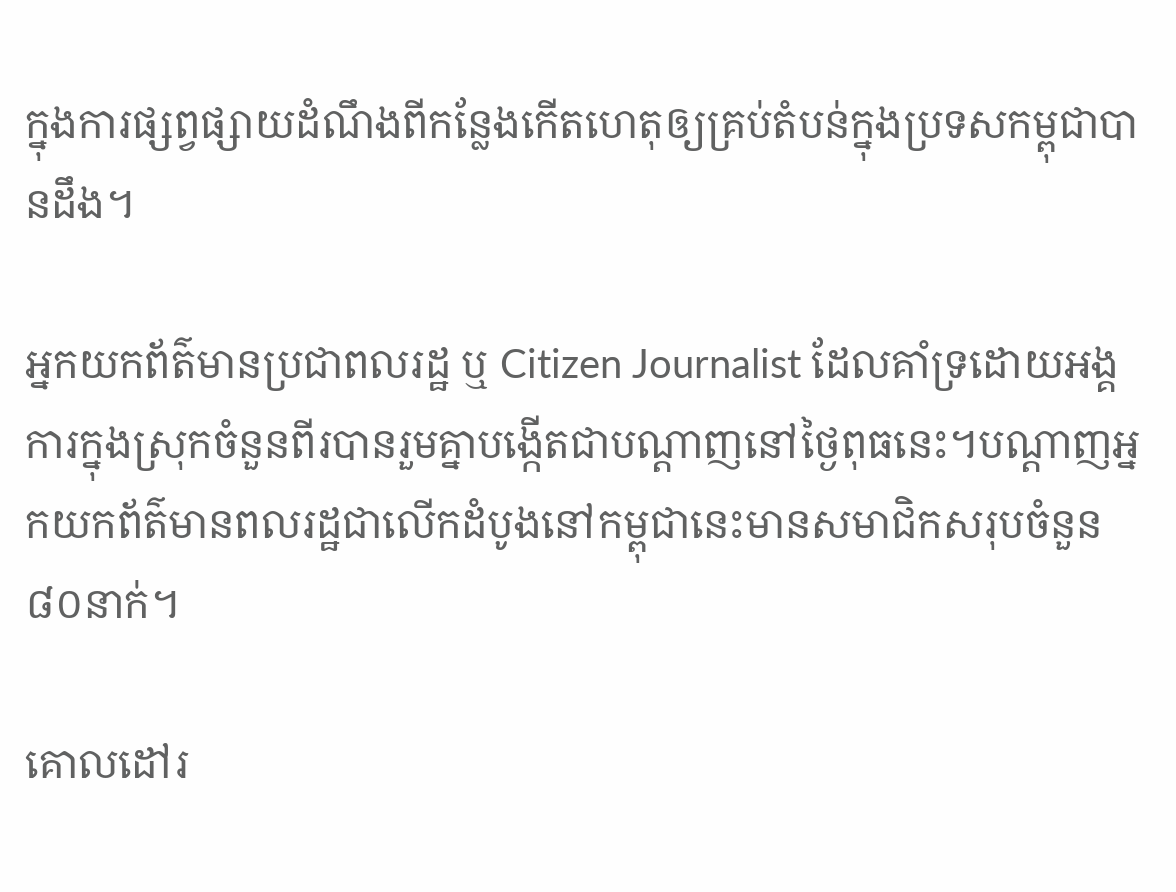ក្នុងការផ្សព្វផ្សាយដំណឹងពីកន្លែងកើតហេតុឲ្យគ្រប់តំបន់ក្នុងប្រទសកម្ពុជាបានដឹង។

អ្នកយកព័ត៌មានប្រជាពលរដ្ឋ ឬ Citizen Journalist ដែលគាំទ្រដោយអង្គការក្នុងស្រុកចំនួនពីរបានរួមគ្នាបង្កើតជាបណ្តាញនៅថ្ងៃពុធនេះ។បណ្តាញអ្នកយកព័ត៌មានពលរដ្ឋជាលើកដំបូងនៅកម្ពុជានេះមានសមាជិកសរុបចំនួន៨០នាក់។

គោលដៅរ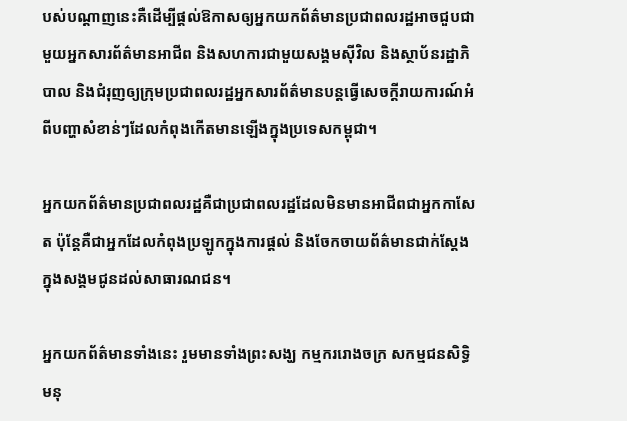បស់បណ្តាញនេះគឺដើម្បីផ្ដល់ឱកាសឲ្យអ្នកយកព័ត៌មានប្រជាពលរដ្ឋអាចជួបជាមួយអ្នកសារព័ត៌មានអាជីព និងសហការជាមួយសង្គមស៊ីវិល និងស្ថាប័នរដ្ឋាភិបាល និងជំរុញឲ្យក្រុមប្រជាពលរដ្ឋអ្នកសារព័ត៌មានបន្តធ្វើសេចក្ដីរាយការណ៍អំពីបញ្ហាសំខាន់ៗដែលកំពុងកើតមានឡើងក្នុងប្រទេសកម្ពុជា។

អ្នកយកព័ត៌មានប្រជាពលរដ្ឋគឺជាប្រជាពលរដ្ឋដែលមិនមានអាជីពជាអ្នកកាសែត ប៉ុន្តែគឺជាអ្នកដែលកំពុងប្រឡូកក្នុងការផ្តល់ និងចែកចាយព័ត៌មានជាក់ស្តែងក្នុងសង្គមជូនដល់សាធារណជន។

អ្នកយកព័ត៌មានទាំងនេះ រួមមានទាំងព្រះសង្ឃ កម្មកររោងចក្រ សកម្មជនសិទ្ធិមនុ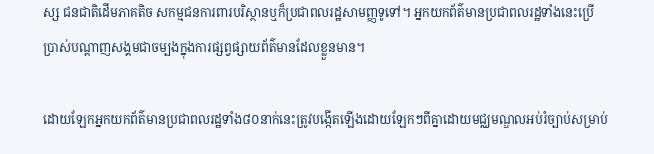ស្ស ជនជាតិដើមភាគតិច សកម្មជនការពារបរិស្ថានឬក៏ប្រជាពលរដ្ឋសាមញ្ញទូទៅ។ អ្នកយកព័ត៌មានប្រជាពលរដ្ឋទាំងនេះប្រើប្រាស់បណ្តាញសង្គមជាចម្បងក្នុងការផ្សព្វផ្សាយព័ត៌មានដែលខ្លួនមាន។

ដោយឡែកអ្នកយកព័ត៌មានប្រជាពលរដ្ឋទាំង៨០នាក់នេះត្រូវបង្កើតឡើងដោយឡែកៗពីគ្នាដោយមជ្ឈមណ្ឌលអប់រំច្បាប់សម្រាប់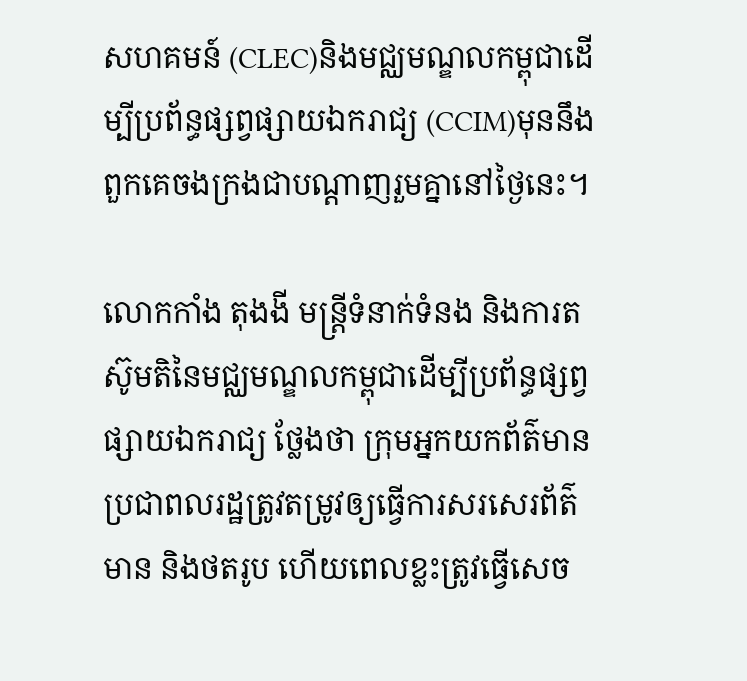សហគមន៍ (CLEC)និងមជ្ឈមណ្ឌលកម្ពុជាដើម្បីប្រព័ន្ធផ្សព្វផ្សាយឯករាជ្យ (CCIM)មុននឹងពួកគេចងក្រងជាបណ្តាញរួមគ្នានៅថ្ងៃនេះ។

លោកកាំង តុងងី មន្ត្រីទំនាក់ទំនង និងការតស៊ូមតិនៃមជ្ឈមណ្ឌលកម្ពុជាដើម្បីប្រព័ន្ធផ្សព្វផ្សាយឯករាជ្យ ថ្លែងថា ក្រុមអ្នកយកព័ត៌មានប្រជាពលរដ្ឋត្រូវតម្រូវឲ្យធ្វើការសរសេរព័ត៌មាន និងថតរូប ហើយពេលខ្លះត្រូវធ្វើសេច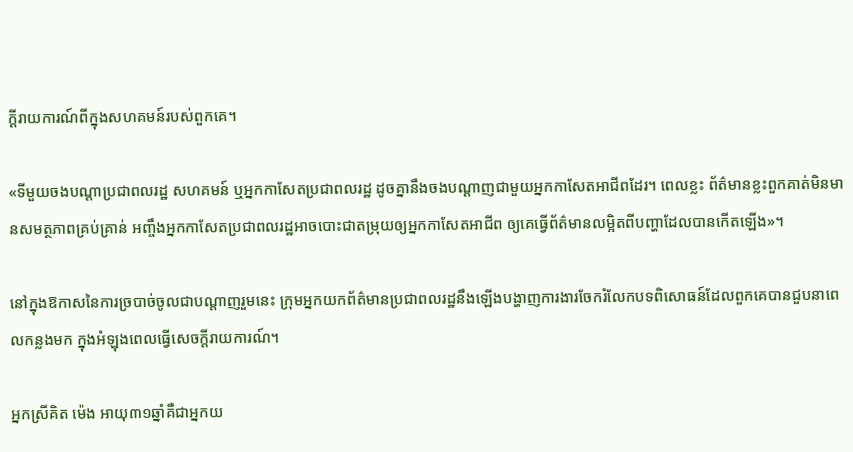ក្តីរាយការណ៍ពីក្នុងសហគមន៍របស់ពួកគេ។

«ទីមួយចងបណ្តាប្រជាពលរដ្ឋ សហគមន៍ ឬអ្នកកាសែតប្រជាពលរដ្ឋ ដូចគ្នានឹងចងបណ្តាញជាមួយអ្នកកាសែតអាជីពដែរ។ ពេលខ្លះ ព័ត៌មានខ្លះពួកគាត់មិនមានសមត្ថភាពគ្រប់គ្រាន់ អញ្ចឹងអ្នកកាសែតប្រជាពលរដ្ឋអាចបោះជាតម្រុយឲ្យអ្នកកាសែតអាជីព ឲ្យគេធ្វើព័ត៌មានលម្អិតពីបញ្ហាដែលបានកើតឡើង»។

នៅក្នុងឱកាសនៃការច្របាច់ចូលជាបណ្តាញរួមនេះ ក្រុមអ្នកយកព័ត៌មានប្រជាពលរដ្ឋនឹងឡើងបង្ហាញការងារចែករំលែកបទពិសោធន៍ដែលពួកគេបានជួបនាពេលកន្លងមក ក្នុងអំឡុងពេលធ្វើសេចក្ដីរាយការណ៍។

អ្នកស្រីគិត ម៉េង អាយុ៣១ឆ្នាំគឺជាអ្នកយ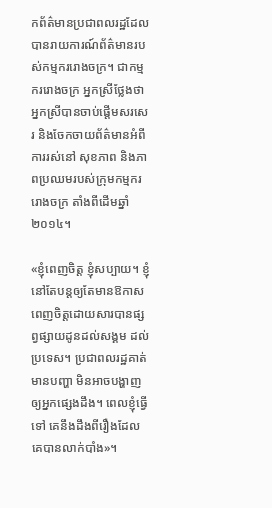កព័ត៌មានប្រជាពលរដ្ឋដែលបានរាយការណ៍ព័ត៌មានរបស់កម្មកររោងចក្រ។ ជាកម្មកររោងចក្រ អ្នកស្រីថ្លែងថា អ្នកស្រីបានចាប់ផ្តើមសរសេរ និងចែកចាយព័ត៌មានអំពីការរស់នៅ សុខភាព និងភាពប្រឈមរបស់ក្រុមកម្មកររោងចក្រ តាំងពីដើមឆ្នាំ ២០១៤។

«ខ្ញុំពេញចិត្ត ខ្ញុំសប្បាយ។ ខ្ញុំនៅតែបន្តឲ្យតែមានឱកាស ពេញចិត្តដោយសារបានផ្សព្វផ្សាយដូនដល់សង្គម ដល់ប្រទេស។ ប្រជាពលរដ្ឋគាត់មានបញ្ហា មិនអាចបង្ហាញឲ្យអ្នកផ្សេងដឹង។ ពេលខ្ញុំធ្វើទៅ គេនឹងដឹងពីរឿងដែលគេបានលាក់បាំង»។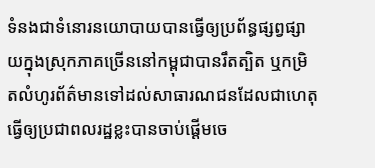ទំនងជាទំនោរនយោបាយបានធ្វើឲ្យប្រព័ន្ធផ្សព្វផ្សាយក្នុងស្រុកភាគច្រើននៅកម្ពុជាបានរឹតត្បិត ឬកម្រិតលំហូរព័ត៌មានទៅដល់សាធារណជនដែលជាហេតុធ្វើឲ្យប្រជាពលរដ្ឋខ្លះបានចាប់ផ្ដើមចេ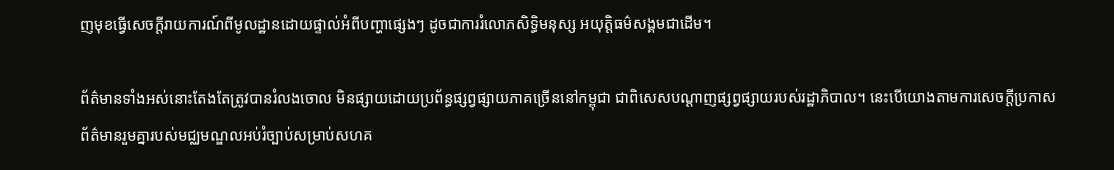ញមុខធ្វើសេចក្ដីរាយការណ៍ពីមូលដ្ឋានដោយផ្ទាល់អំពីបញ្ហាផ្សេងៗ ដូចជាការរំលោភសិទ្ធិមនុស្ស អយុត្តិធម៌សង្គមជាដើម។

ព័ត៌មានទាំងអស់នោះតែងតែត្រូវបានរំលងចោល មិនផ្សាយដោយប្រព័ន្ធផ្សព្វផ្សាយភាគច្រើននៅកម្ពុជា ជាពិសេសបណ្តាញផ្សព្វផ្សាយរបស់រដ្ឋាភិបាល។ នេះបើយោងតាមការសេចក្ដីប្រកាសព័ត៌មានរួមគ្នារបស់មជ្ឈមណ្ឌលអប់រំច្បាប់សម្រាប់សហគ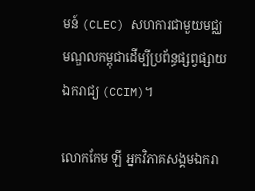មន៍ (CLEC) សហការជាមួយមជ្ឈមណ្ឌលកម្ពុជាដើម្បីប្រព័ន្ធផ្សព្វផ្សាយឯករាជ្យ (CCIM)។

លោកកែម ឡី អ្នកវិភាគសង្គមឯករា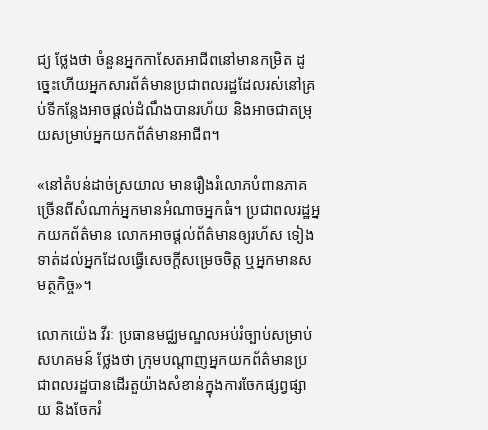ជ្យ ថ្លែងថា ចំនួនអ្នកកាសែតអាជីពនៅមានកម្រិត ដូច្នេះហើយអ្នកសារព័ត៌មានប្រជាពលរដ្ឋដែលរស់នៅគ្រប់ទីកន្លែងអាចផ្តល់ដំណឹងបានរហ័យ និងអាចជាតម្រុយសម្រាប់អ្នកយកព័ត៌មានអាជីព។

«នៅតំបន់ដាច់ស្រយាល មានរឿងរំលោភបំពានភាគច្រើនពីសំណាក់អ្នកមានអំណាចអ្នកធំ។ ប្រជាពលរដ្ឋអ្នកយកព័ត៌មាន លោកអាចផ្តល់ព័ត៌មានឲ្យរហ័ស ទៀងទាត់ដល់អ្នកដែលធ្វើសេចក្តីសម្រេចចិត្ត ឬអ្នកមានសមត្ថកិច្ច»។

លោកយ៉េង វីរៈ ប្រធានមជ្ឈមណ្ឌលអប់រំច្បាប់សម្រាប់សហគមន៍ ថ្លែងថា ក្រុមបណ្តាញអ្នកយកព័ត៌មានប្រជាពលរដ្ឋបានដើរតួយ៉ាងសំខាន់ក្នុងការចែកផ្សព្វផ្សាយ និងចែករំ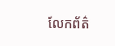លែកព័ត៌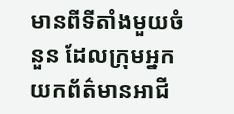មានពីទីតាំងមួយចំនួន ដែលក្រុមអ្នកយកព័ត៌មានអាជី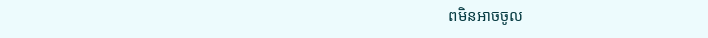ពមិនអាចចូល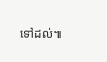ទៅដល់៕